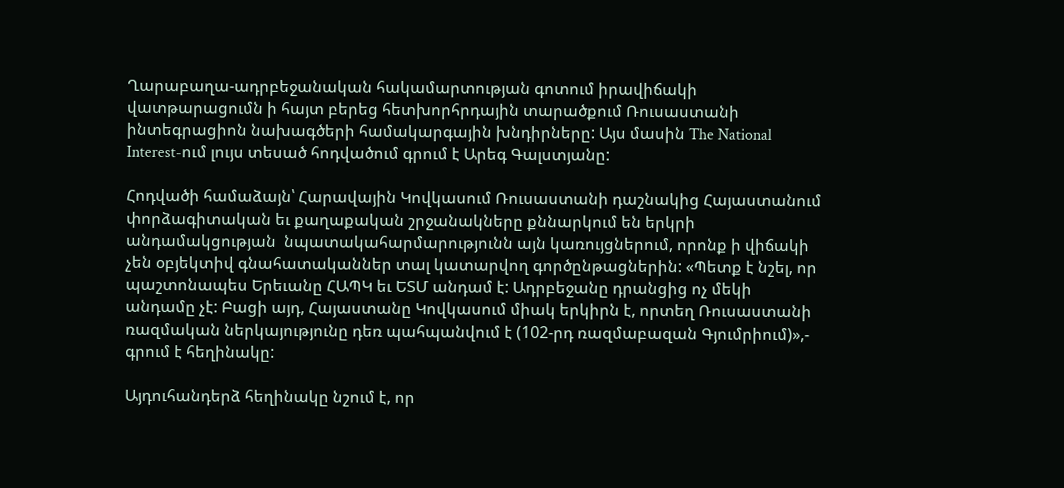Ղարաբաղա-ադրբեջանական հակամարտության գոտում իրավիճակի վատթարացումն ի հայտ բերեց հետխորհրդային տարածքում Ռուսաստանի ինտեգրացիոն նախագծերի համակարգային խնդիրները: Այս մասին The National Interest-ում լույս տեսած հոդվածում գրում է Արեգ Գալստյանը:

Հոդվածի համաձայն՝ Հարավային Կովկասում Ռուսաստանի դաշնակից Հայաստանում փորձագիտական եւ քաղաքական շրջանակները քննարկում են երկրի անդամակցության  նպատակահարմարությունն այն կառույցներում, որոնք ի վիճակի չեն օբյեկտիվ գնահատականներ տալ կատարվող գործընթացներին: «Պետք է նշել, որ պաշտոնապես Երեւանը ՀԱՊԿ եւ ԵՏՄ անդամ է: Ադրբեջանը դրանցից ոչ մեկի անդամը չէ: Բացի այդ, Հայաստանը Կովկասում միակ երկիրն է, որտեղ Ռուսաստանի ռազմական ներկայությունը դեռ պահպանվում է (102-րդ ռազմաբազան Գյումրիում)»,- գրում է հեղինակը:

Այդուհանդերձ հեղինակը նշում է, որ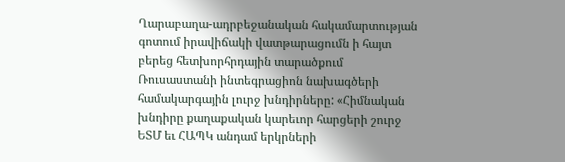Ղարաբաղա-ադրբեջանական հակամարտության գոտում իրավիճակի վատթարացումն ի հայտ բերեց հետխորհրդային տարածքում Ռուսաստանի ինտեգրացիոն նախագծերի համակարգային լուրջ խնդիրները: «Հիմնական խնդիրը քաղաքական կարեւոր հարցերի շուրջ ԵՏՄ եւ ՀԱՊԿ անդամ երկրների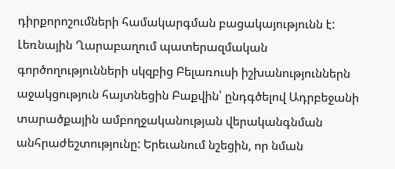դիրքորոշումների համակարգման բացակայությունն է: Լեռնային Ղարաբաղում պատերազմական գործողությունների սկզբից Բելառուսի իշխանություններն աջակցություն հայտնեցին Բաքվին՝ ընդգծելով Ադրբեջանի տարածքային ամբողջականության վերականգնման անհրաժեշտությունը: Երեւանում նշեցին, որ նման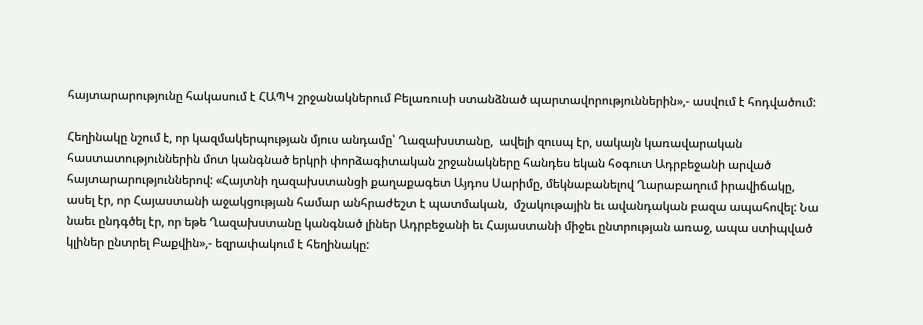հայտարարությունը հակասում է ՀԱՊԿ շրջանակներում Բելառուսի ստանձնած պարտավորություններին»,- ասվում է հոդվածում:

Հեղինակը նշում է, որ կազմակերպության մյուս անդամը՝ Ղազախստանը,  ավելի զուսպ էր, սակայն կառավարական հաստատություններին մոտ կանգնած երկրի փորձագիտական շրջանակները հանդես եկան հօգուտ Ադրբեջանի արված հայտարարություններով: «Հայտնի ղազախստանցի քաղաքագետ Այդոս Սարիմը, մեկնաբանելով Ղարաբաղում իրավիճակը, ասել էր, որ Հայաստանի աջակցության համար անհրաժեշտ է պատմական,  մշակութային եւ ավանդական բազա ապահովել: Նա նաեւ ընդգծել էր, որ եթե Ղազախստանը կանգնած լիներ Ադրբեջանի եւ Հայաստանի միջեւ ընտրության առաջ, ապա ստիպված կլիներ ընտրել Բաքվին»,- եզրափակում է հեղինակը: